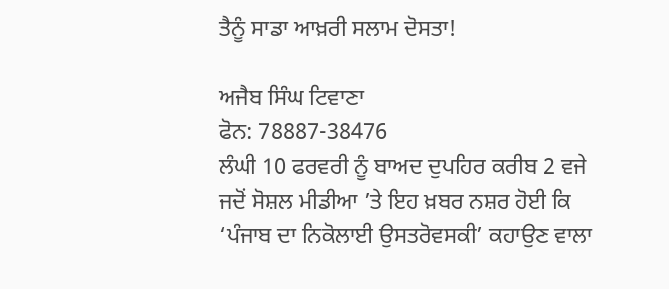ਤੈਨੂੰ ਸਾਡਾ ਆਖ਼ਰੀ ਸਲਾਮ ਦੋਸਤਾ!

ਅਜੈਬ ਸਿੰਘ ਟਿਵਾਣਾ
ਫੋਨ: 78887-38476
ਲੰਘੀ 10 ਫਰਵਰੀ ਨੂੰ ਬਾਅਦ ਦੁਪਹਿਰ ਕਰੀਬ 2 ਵਜੇ ਜਦੋਂ ਸੋਸ਼ਲ ਮੀਡੀਆ ’ਤੇ ਇਹ ਖ਼ਬਰ ਨਸ਼ਰ ਹੋਈ ਕਿ ‘ਪੰਜਾਬ ਦਾ ਨਿਕੋਲਾਈ ਉਸਤਰੋਵਸਕੀ’ ਕਹਾਉਣ ਵਾਲਾ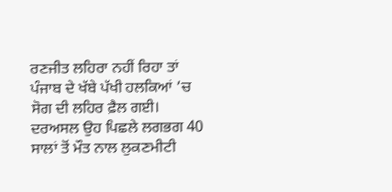ਰਣਜੀਤ ਲਹਿਰਾ ਨਹੀਂ ਰਿਹਾ ਤਾਂ ਪੰਜਾਬ ਦੇ ਖੱਬੇ ਪੱਖੀ ਹਲਕਿਆਂ ’ਚ ਸੋਗ ਦੀ ਲਹਿਰ ਫ਼ੈਲ ਗਈ। ਦਰਅਸਲ ਉਹ ਪਿਛਲੇ ਲਗਭਗ 40 ਸਾਲਾਂ ਤੋਂ ਮੌਤ ਨਾਲ ਲੁਕਣਮੀਟੀ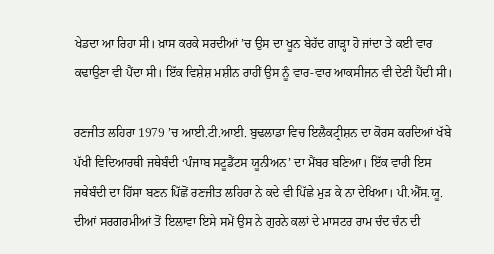ਖੇਡਦਾ ਆ ਰਿਹਾ ਸੀ। ਖ਼ਾਸ ਕਰਕੇ ਸਰਦੀਆਂ ’ਚ ਉਸ ਦਾ ਖੂਨ ਬੇਹੱਦ ਗਾੜ੍ਹਾ ਹੋ ਜਾਂਦਾ ਤੇ ਕਈ ਵਾਰ ਕਢਾਉਣਾ ਵੀ ਪੈਂਦਾ ਸੀ। ਇੱਕ ਵਿਸ਼ੇਸ਼ ਮਸ਼ੀਨ ਰਾਹੀਂ ਉਸ ਨੂੰ ਵਾਰ-ਵਾਰ ਆਕਸੀਜਨ ਵੀ ਦੇਣੀ ਪੈਂਦੀ ਸੀ।

ਰਣਜੀਤ ਲਹਿਰਾ 1979 ’ਚ ਆਈ.ਟੀ.ਆਈ. ਬੁਢਲਾਡਾ ਵਿਚ ਇਲੈਕਟ੍ਰੀਸ਼ਨ ਦਾ ਕੋਰਸ ਕਰਦਿਆਂ ਖੱਬੇ ਪੱਖੀ ਵਿਦਿਆਰਥੀ ਜਥੇਬੰਦੀ ‘ਪੰਜਾਬ ਸਟੂਡੈਂਟਸ ਯੂਨੀਅਨ’ ਦਾ ਮੈਂਬਰ ਬਣਿਆ। ਇੱਕ ਵਾਰੀ ਇਸ ਜਥੇਬੰਦੀ ਦਾ ਹਿੱਸਾ ਬਣਨ ਪਿੱਛੋਂ ਰਣਜੀਤ ਲਹਿਰਾ ਨੇ ਕਦੇ ਵੀ ਪਿੱਛੇ ਮੁੜ ਕੇ ਨਾ ਦੇਖਿਆ। ਪੀ.ਐੱਸ.ਯੂ. ਦੀਆਂ ਸਰਗਰਮੀਆਂ ਤੋਂ ਇਲਾਵਾ ਇਸੇ ਸਮੇਂ ਉਸ ਨੇ ਗੁਰਨੇ ਕਲਾਂ ਦੇ ਮਾਸਟਰ ਰਾਮ ਚੰਦ ਚੰਨ ਦੀ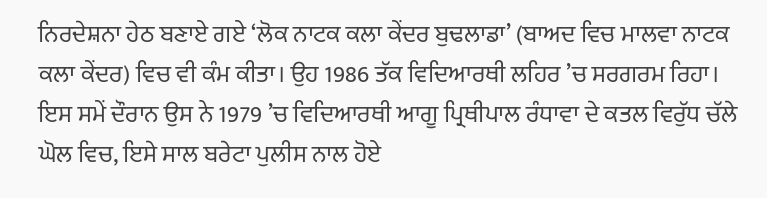ਨਿਰਦੇਸ਼ਨਾ ਹੇਠ ਬਣਾਏ ਗਏ ‘ਲੋਕ ਨਾਟਕ ਕਲਾ ਕੇਂਦਰ ਬੁਢਲਾਡਾ’ (ਬਾਅਦ ਵਿਚ ਮਾਲਵਾ ਨਾਟਕ ਕਲਾ ਕੇਂਦਰ) ਵਿਚ ਵੀ ਕੰਮ ਕੀਤਾ। ਉਹ 1986 ਤੱਕ ਵਿਦਿਆਰਥੀ ਲਹਿਰ ’ਚ ਸਰਗਰਮ ਰਿਹਾ। ਇਸ ਸਮੇਂ ਦੌਰਾਨ ਉਸ ਨੇ 1979 ’ਚ ਵਿਦਿਆਰਥੀ ਆਗੂ ਪ੍ਰਿਥੀਪਾਲ ਰੰਧਾਵਾ ਦੇ ਕਤਲ ਵਿਰੁੱਧ ਚੱਲੇ ਘੋਲ ਵਿਚ, ਇਸੇ ਸਾਲ ਬਰੇਟਾ ਪੁਲੀਸ ਨਾਲ ਹੋਏ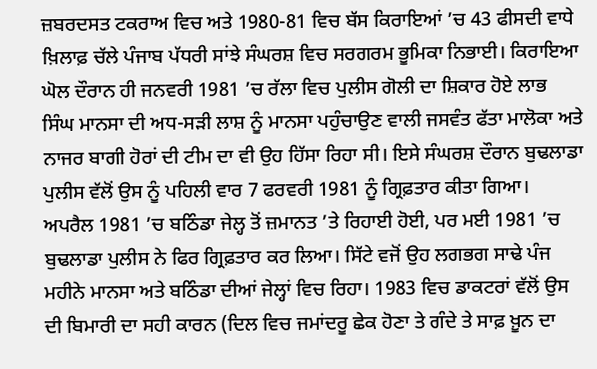ਜ਼ਬਰਦਸਤ ਟਕਰਾਅ ਵਿਚ ਅਤੇ 1980-81 ਵਿਚ ਬੱਸ ਕਿਰਾਇਆਂ ’ਚ 43 ਫੀਸਦੀ ਵਾਧੇ ਖ਼ਿਲਾਫ਼ ਚੱਲੇ ਪੰਜਾਬ ਪੱਧਰੀ ਸਾਂਝੇ ਸੰਘਰਸ਼ ਵਿਚ ਸਰਗਰਮ ਭੂਮਿਕਾ ਨਿਭਾਈ। ਕਿਰਾਇਆ ਘੋਲ ਦੌਰਾਨ ਹੀ ਜਨਵਰੀ 1981 ’ਚ ਰੱਲਾ ਵਿਚ ਪੁਲੀਸ ਗੋਲੀ ਦਾ ਸ਼ਿਕਾਰ ਹੋਏ ਲਾਭ ਸਿੰਘ ਮਾਨਸਾ ਦੀ ਅਧ-ਸੜੀ ਲਾਸ਼ ਨੂੰ ਮਾਨਸਾ ਪਹੁੰਚਾਉਣ ਵਾਲੀ ਜਸਵੰਤ ਫੱਤਾ ਮਾਲੋਕਾ ਅਤੇ ਨਾਜਰ ਬਾਗੀ ਹੋਰਾਂ ਦੀ ਟੀਮ ਦਾ ਵੀ ਉਹ ਹਿੱਸਾ ਰਿਹਾ ਸੀ। ਇਸੇ ਸੰਘਰਸ਼ ਦੌਰਾਨ ਬੁਢਲਾਡਾ ਪੁਲੀਸ ਵੱਲੋਂ ਉਸ ਨੂੰ ਪਹਿਲੀ ਵਾਰ 7 ਫਰਵਰੀ 1981 ਨੂੰ ਗ੍ਰਿਫ਼ਤਾਰ ਕੀਤਾ ਗਿਆ। ਅਪਰੈਲ 1981 ’ਚ ਬਠਿੰਡਾ ਜੇਲ੍ਹ ਤੋਂ ਜ਼ਮਾਨਤ ’ਤੇ ਰਿਹਾਈ ਹੋਈ, ਪਰ ਮਈ 1981 ’ਚ ਬੁਢਲਾਡਾ ਪੁਲੀਸ ਨੇ ਫਿਰ ਗ੍ਰਿਫ਼ਤਾਰ ਕਰ ਲਿਆ। ਸਿੱਟੇ ਵਜੋਂ ਉਹ ਲਗਭਗ ਸਾਢੇ ਪੰਜ ਮਹੀਨੇ ਮਾਨਸਾ ਅਤੇ ਬਠਿੰਡਾ ਦੀਆਂ ਜੇਲ੍ਹਾਂ ਵਿਚ ਰਿਹਾ। 1983 ਵਿਚ ਡਾਕਟਰਾਂ ਵੱਲੋਂ ਉਸ ਦੀ ਬਿਮਾਰੀ ਦਾ ਸਹੀ ਕਾਰਨ (ਦਿਲ ਵਿਚ ਜਮਾਂਦਰੂ ਛੇਕ ਹੋਣਾ ਤੇ ਗੰਦੇ ਤੇ ਸਾਫ਼ ਖ਼ੂਨ ਦਾ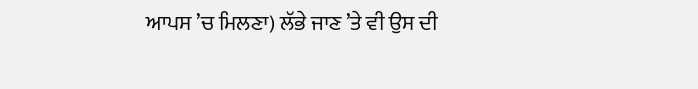ਆਪਸ ’ਚ ਮਿਲਣਾ) ਲੱਭੇ ਜਾਣ ’ਤੇ ਵੀ ਉਸ ਦੀ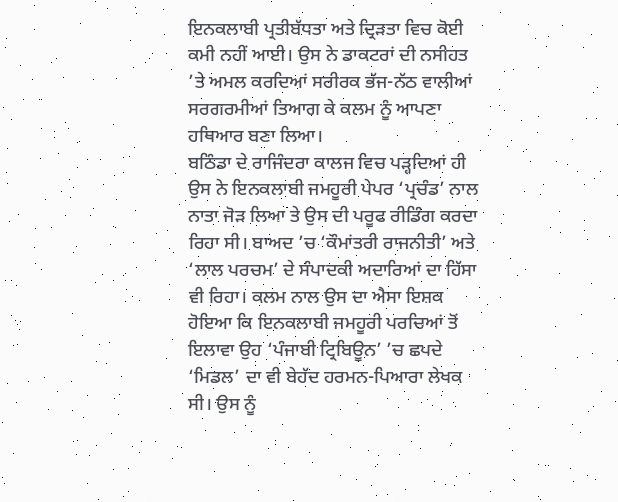ਇਨਕਲਾਬੀ ਪ੍ਰਤੀਬੱਧਤਾ ਅਤੇ ਦ੍ਰਿੜਤਾ ਵਿਚ ਕੋਈ ਕਮੀ ਨਹੀਂ ਆਈ। ਉਸ ਨੇ ਡਾਕਟਰਾਂ ਦੀ ਨਸੀਹਤ ’ਤੇ ਅਮਲ ਕਰਦਿਆਂ ਸਰੀਰਕ ਭੱਜ-ਨੱਠ ਵਾਲੀਆਂ ਸਰਗਰਮੀਆਂ ਤਿਆਗ ਕੇ ਕਲਮ ਨੂੰ ਆਪਣਾ ਹਥਿਆਰ ਬਣਾ ਲਿਆ।
ਬਠਿੰਡਾ ਦੇ ਰਾਜਿੰਦਰਾ ਕਾਲਜ ਵਿਚ ਪੜ੍ਹਦਿਆਂ ਹੀ ਉਸ ਨੇ ਇਨਕਲਾਬੀ ਜਮਹੂਰੀ ਪੇਪਰ ‘ਪ੍ਰਚੰਡ’ ਨਾਲ ਨਾਤਾ ਜੋੜ ਲਿਆ ਤੇ ਉਸ ਦੀ ਪਰੂਫ ਰੀਡਿੰਗ ਕਰਦਾ ਰਿਹਾ ਸੀ। ਬਾਅਦ ’ਚ ‘ਕੌਮਾਂਤਰੀ ਰਾਜਨੀਤੀ’ ਅਤੇ ‘ਲਾਲ ਪਰਚਮ’ ਦੇ ਸੰਪਾਦਕੀ ਅਦਾਰਿਆਂ ਦਾ ਹਿੱਸਾ ਵੀ ਰਿਹਾ। ਕਲਮ ਨਾਲ ਉਸ ਦਾ ਐਸਾ ਇਸ਼ਕ ਹੋਇਆ ਕਿ ਇਨਕਲਾਬੀ ਜਮਹੂਰੀ ਪਰਚਿਆਂ ਤੋਂ ਇਲਾਵਾ ਉਹ ‘ਪੰਜਾਬੀ ਟ੍ਰਿਬਿਊਨ’ ’ਚ ਛਪਦੇ ‘ਮਿਡਲ’ ਦਾ ਵੀ ਬੇਹੱਦ ਹਰਮਨ-ਪਿਆਰਾ ਲੇਖਕ ਸੀ। ਉਸ ਨੂੰ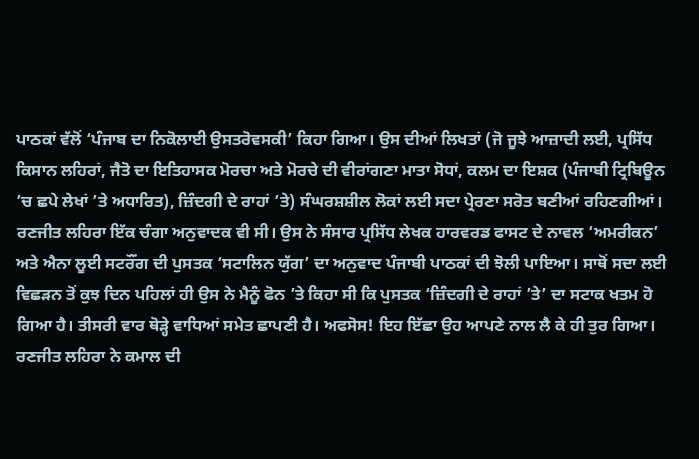ਪਾਠਕਾਂ ਵੱਲੋਂ ‘ਪੰਜਾਬ ਦਾ ਨਿਕੋਲਾਈ ਉਸਤਰੋਵਸਕੀ’ ਕਿਹਾ ਗਿਆ। ਉਸ ਦੀਆਂ ਲਿਖਤਾਂ (ਜੋ ਜੂਝੇ ਆਜ਼ਾਦੀ ਲਈ, ਪ੍ਰਸਿੱਧ ਕਿਸਾਨ ਲਹਿਰਾਂ, ਜੈਤੋ ਦਾ ਇਤਿਹਾਸਕ ਮੋਰਚਾ ਅਤੇ ਮੋਰਚੇ ਦੀ ਵੀਰਾਂਗਣਾ ਮਾਤਾ ਸੋਧਾਂ, ਕਲਮ ਦਾ ਇਸ਼ਕ (ਪੰਜਾਬੀ ਟ੍ਰਿਬਿਊਨ ’ਚ ਛਪੇ ਲੇਖਾਂ ’ਤੇ ਅਧਾਰਿਤ), ਜ਼ਿੰਦਗੀ ਦੇ ਰਾਹਾਂ ’ਤੇ) ਸੰਘਰਸ਼ਸ਼ੀਲ ਲੋਕਾਂ ਲਈ ਸਦਾ ਪ੍ਰੇਰਣਾ ਸਰੋਤ ਬਣੀਆਂ ਰਹਿਣਗੀਆਂ। ਰਣਜੀਤ ਲਹਿਰਾ ਇੱਕ ਚੰਗਾ ਅਨੁਵਾਦਕ ਵੀ ਸੀ। ਉਸ ਨੇ ਸੰਸਾਰ ਪ੍ਰਸਿੱਧ ਲੇਖਕ ਹਾਰਵਰਡ ਫਾਸਟ ਦੇ ਨਾਵਲ ‘ਅਮਰੀਕਨ’ ਅਤੇ ਐਨਾ ਲੂਈ ਸਟਰੌਂਗ ਦੀ ਪੁਸਤਕ ‘ਸਟਾਲਿਨ ਯੁੱਗ’ ਦਾ ਅਨੁਵਾਦ ਪੰਜਾਬੀ ਪਾਠਕਾਂ ਦੀ ਝੋਲੀ ਪਾਇਆ। ਸਾਥੋਂ ਸਦਾ ਲਈ ਵਿਛੜਨ ਤੋਂ ਕੁਝ ਦਿਨ ਪਹਿਲਾਂ ਹੀ ਉਸ ਨੇ ਮੈਨੂੰ ਫੋਨ ’ਤੇ ਕਿਹਾ ਸੀ ਕਿ ਪੁਸਤਕ ‘ਜ਼ਿੰਦਗੀ ਦੇ ਰਾਹਾਂ ’ਤੇ’ ਦਾ ਸਟਾਕ ਖਤਮ ਹੋ ਗਿਆ ਹੈ। ਤੀਸਰੀ ਵਾਰ ਥੋੜ੍ਹੇ ਵਾਧਿਆਂ ਸਮੇਤ ਛਾਪਣੀ ਹੈ। ਅਫਸੋਸ! ਇਹ ਇੱਛਾ ਉਹ ਆਪਣੇ ਨਾਲ ਲੈ ਕੇ ਹੀ ਤੁਰ ਗਿਆ।
ਰਣਜੀਤ ਲਹਿਰਾ ਨੇ ਕਮਾਲ ਦੀ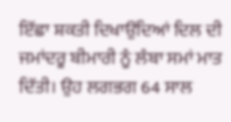ਇੱਛਾ ਸ਼ਕਤੀ ਦਿਖਾਉਂਦਿਆਂ ਦਿਲ ਦੀ ਜਮਾਂਦਰੂ ਬੀਮਾਰੀ ਨੂੰ ਲੰਬਾ ਸਮਾਂ ਮਾਤ ਦਿੱਤੀ। ਉਹ ਲਗਭਗ 64 ਸਾਲ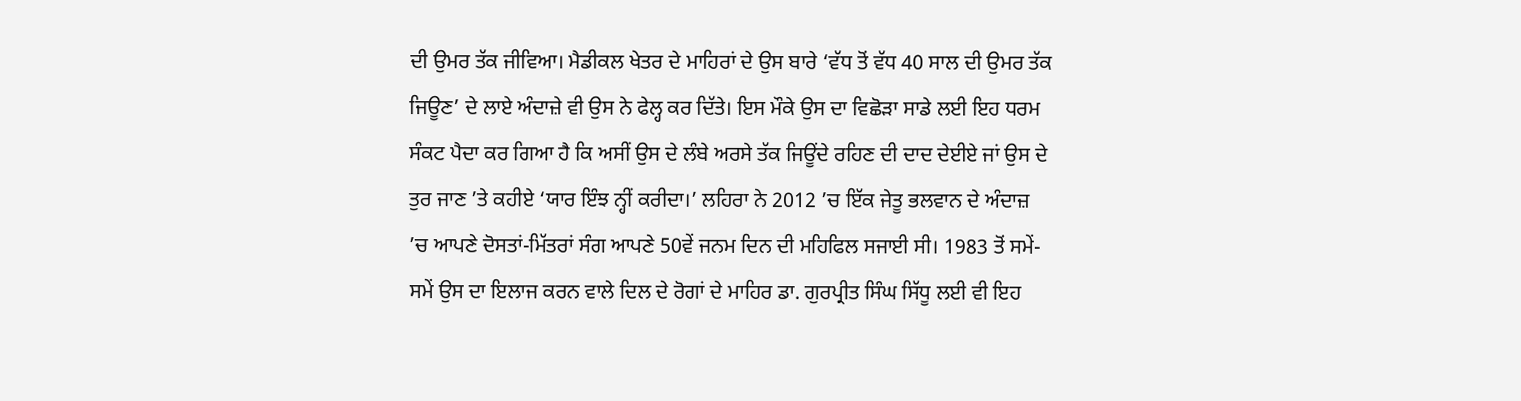ਦੀ ਉਮਰ ਤੱਕ ਜੀਵਿਆ। ਮੈਡੀਕਲ ਖੇਤਰ ਦੇ ਮਾਹਿਰਾਂ ਦੇ ਉਸ ਬਾਰੇ ‘ਵੱਧ ਤੋਂ ਵੱਧ 40 ਸਾਲ ਦੀ ਉਮਰ ਤੱਕ ਜਿਊਣ’ ਦੇ ਲਾਏ ਅੰਦਾਜ਼ੇ ਵੀ ਉਸ ਨੇ ਫੇਲ੍ਹ ਕਰ ਦਿੱਤੇ। ਇਸ ਮੌਕੇ ਉਸ ਦਾ ਵਿਛੋੜਾ ਸਾਡੇ ਲਈ ਇਹ ਧਰਮ ਸੰਕਟ ਪੈਦਾ ਕਰ ਗਿਆ ਹੈ ਕਿ ਅਸੀਂ ਉਸ ਦੇ ਲੰਬੇ ਅਰਸੇ ਤੱਕ ਜਿਊਂਦੇ ਰਹਿਣ ਦੀ ਦਾਦ ਦੇਈਏ ਜਾਂ ਉਸ ਦੇ ਤੁਰ ਜਾਣ ’ਤੇ ਕਹੀਏ ‘ਯਾਰ ਇੰਝ ਨ੍ਹੀਂ ਕਰੀਦਾ।’ ਲਹਿਰਾ ਨੇ 2012 ’ਚ ਇੱਕ ਜੇਤੂ ਭਲਵਾਨ ਦੇ ਅੰਦਾਜ਼ ’ਚ ਆਪਣੇ ਦੋਸਤਾਂ-ਮਿੱਤਰਾਂ ਸੰਗ ਆਪਣੇ 50ਵੇਂ ਜਨਮ ਦਿਨ ਦੀ ਮਹਿਫਿਲ ਸਜਾਈ ਸੀ। 1983 ਤੋਂ ਸਮੇਂ-ਸਮੇਂ ਉਸ ਦਾ ਇਲਾਜ ਕਰਨ ਵਾਲੇ ਦਿਲ ਦੇ ਰੋਗਾਂ ਦੇ ਮਾਹਿਰ ਡਾ. ਗੁਰਪ੍ਰੀਤ ਸਿੰਘ ਸਿੱਧੂ ਲਈ ਵੀ ਇਹ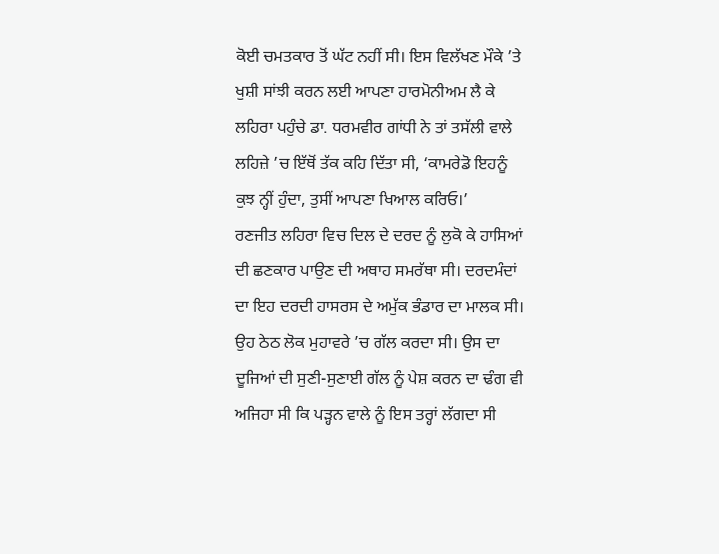ਕੋਈ ਚਮਤਕਾਰ ਤੋਂ ਘੱਟ ਨਹੀਂ ਸੀ। ਇਸ ਵਿਲੱਖਣ ਮੌਕੇ ’ਤੇ ਖੁਸ਼ੀ ਸਾਂਝੀ ਕਰਨ ਲਈ ਆਪਣਾ ਹਾਰਮੋਨੀਅਮ ਲੈ ਕੇ ਲਹਿਰਾ ਪਹੁੰਚੇ ਡਾ. ਧਰਮਵੀਰ ਗਾਂਧੀ ਨੇ ਤਾਂ ਤਸੱਲੀ ਵਾਲੇ ਲਹਿਜ਼ੇ ’ਚ ਇੱਥੋਂ ਤੱਕ ਕਹਿ ਦਿੱਤਾ ਸੀ, ‘ਕਾਮਰੇਡੋ ਇਹਨੂੰ ਕੁਝ ਨ੍ਹੀਂ ਹੁੰਦਾ, ਤੁਸੀਂ ਆਪਣਾ ਖਿਆਲ ਕਰਿਓ।’
ਰਣਜੀਤ ਲਹਿਰਾ ਵਿਚ ਦਿਲ ਦੇ ਦਰਦ ਨੂੰ ਲੁਕੋ ਕੇ ਹਾਸਿਆਂ ਦੀ ਛਣਕਾਰ ਪਾਉਣ ਦੀ ਅਥਾਹ ਸਮਰੱਥਾ ਸੀ। ਦਰਦਮੰਦਾਂ ਦਾ ਇਹ ਦਰਦੀ ਹਾਸਰਸ ਦੇ ਅਮੁੱਕ ਭੰਡਾਰ ਦਾ ਮਾਲਕ ਸੀ। ਉਹ ਠੇਠ ਲੋਕ ਮੁਹਾਵਰੇ ’ਚ ਗੱਲ ਕਰਦਾ ਸੀ। ਉਸ ਦਾ ਦੂਜਿਆਂ ਦੀ ਸੁਣੀ-ਸੁਣਾਈ ਗੱਲ ਨੂੰ ਪੇਸ਼ ਕਰਨ ਦਾ ਢੰਗ ਵੀ ਅਜਿਹਾ ਸੀ ਕਿ ਪੜ੍ਹਨ ਵਾਲੇ ਨੂੰ ਇਸ ਤਰ੍ਹਾਂ ਲੱਗਦਾ ਸੀ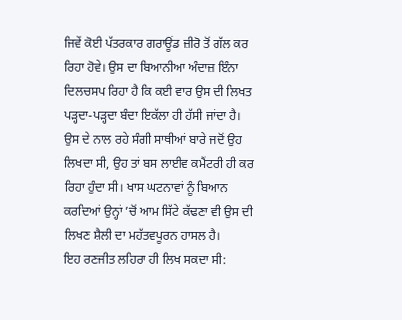ਜਿਵੇਂ ਕੋਈ ਪੱਤਰਕਾਰ ਗਰਾਊਂਡ ਜ਼ੀਰੋ ਤੋਂ ਗੱਲ ਕਰ ਰਿਹਾ ਹੋਵੇ। ਉਸ ਦਾ ਬਿਆਨੀਆ ਅੰਦਾਜ਼ ਇੰਨਾ ਦਿਲਚਸਪ ਰਿਹਾ ਹੈ ਕਿ ਕਈ ਵਾਰ ਉਸ ਦੀ ਲਿਖਤ ਪੜ੍ਹਦਾ-ਪੜ੍ਹਦਾ ਬੰਦਾ ਇਕੱਲਾ ਹੀ ਹੱਸੀ ਜਾਂਦਾ ਹੈ। ਉਸ ਦੇ ਨਾਲ ਰਹੇ ਸੰਗੀ ਸਾਥੀਆਂ ਬਾਰੇ ਜਦੋਂ ਉਹ ਲਿਖਦਾ ਸੀ, ਉਹ ਤਾਂ ਬਸ ਲਾਈਵ ਕਮੈਂਟਰੀ ਹੀ ਕਰ ਰਿਹਾ ਹੁੰਦਾ ਸੀ। ਖਾਸ ਘਟਨਾਵਾਂ ਨੂੰ ਬਿਆਨ ਕਰਦਿਆਂ ਉਨ੍ਹਾਂ ’ਚੋਂ ਆਮ ਸਿੱਟੇ ਕੱਢਣਾ ਵੀ ਉਸ ਦੀ ਲਿਖਣ ਸ਼ੈਲੀ ਦਾ ਮਹੱਤਵਪੂਰਨ ਹਾਸਲ ਹੈ।
ਇਹ ਰਣਜੀਤ ਲਹਿਰਾ ਹੀ ਲਿਖ ਸਕਦਾ ਸੀ: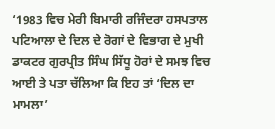‘1983 ਵਿਚ ਮੇਰੀ ਬਿਮਾਰੀ ਰਜਿੰਦਰਾ ਹਸਪਤਾਲ ਪਟਿਆਲਾ ਦੇ ਦਿਲ ਦੇ ਰੋਗਾਂ ਦੇ ਵਿਭਾਗ ਦੇ ਮੁਖੀ ਡਾਕਟਰ ਗੁਰਪ੍ਰੀਤ ਸਿੰਘ ਸਿੱਧੂ ਹੋਰਾਂ ਦੇ ਸਮਝ ਵਿਚ ਆਈ ਤੇ ਪਤਾ ਚੱਲਿਆ ਕਿ ਇਹ ਤਾਂ ‘ਦਿਲ ਦਾ ਮਾਮਲਾ’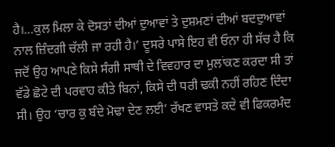ਹੈ।…ਕੁਲ ਮਿਲਾ ਕੇ ਦੋਸਤਾਂ ਦੀਆਂ ਦੁਆਵਾਂ ਤੇ ਦੁਸ਼ਮਣਾਂ ਦੀਆਂ ਬਦਦੁਆਵਾਂ ਨਾਲ ਜ਼ਿੰਦਗੀ ਚੱਲੀ ਜਾ ਰਹੀ ਹੈ।’ ਦੂਸਰੇ ਪਾਸੇ ਇਹ ਵੀ ਓਨਾ ਹੀ ਸੱਚ ਹੈ ਕਿ ਜਦੋਂ ਉਹ ਆਪਣੇ ਕਿਸੇ ਸੰਗੀ ਸਾਥੀ ਦੇ ਵਿਵਹਾਰ ਦਾ ਮੁਲਾਂਕਣ ਕਰਦਾ ਸੀ ਤਾਂ ਵੱਡੇ ਛੋਟੇ ਦੀ ਪਰਵਾਹ ਕੀਤੇ ਬਿਨਾਂ, ਕਿਸੇ ਦੀ ਧਰੀ ਢਕੀ ਨਹੀਂ ਰਹਿਣ ਦਿੰਦਾ ਸੀ। ਉਹ ‘ਚਾਰ ਕੁ ਬੰਦੇ ਮੋਢਾ ਦੇਣ ਲਈ’ ਰੱਖਣ ਵਾਸਤੇ ਕਦੇ ਵੀ ਫਿਕਰਮੰਦ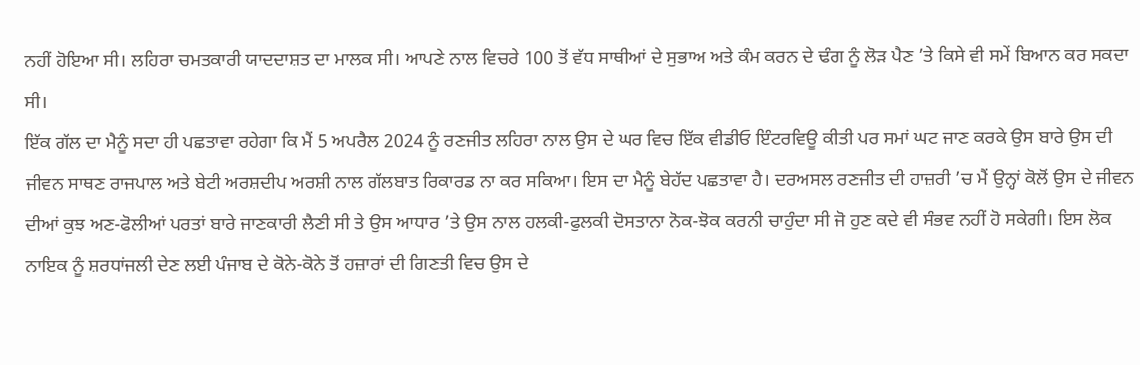ਨਹੀਂ ਹੋਇਆ ਸੀ। ਲਹਿਰਾ ਚਮਤਕਾਰੀ ਯਾਦਦਾਸ਼ਤ ਦਾ ਮਾਲਕ ਸੀ। ਆਪਣੇ ਨਾਲ ਵਿਚਰੇ 100 ਤੋਂ ਵੱਧ ਸਾਥੀਆਂ ਦੇ ਸੁਭਾਅ ਅਤੇ ਕੰਮ ਕਰਨ ਦੇ ਢੰਗ ਨੂੰ ਲੋੜ ਪੈਣ ’ਤੇ ਕਿਸੇ ਵੀ ਸਮੇਂ ਬਿਆਨ ਕਰ ਸਕਦਾ ਸੀ।
ਇੱਕ ਗੱਲ ਦਾ ਮੈਨੂੰ ਸਦਾ ਹੀ ਪਛਤਾਵਾ ਰਹੇਗਾ ਕਿ ਮੈਂ 5 ਅਪਰੈਲ 2024 ਨੂੰ ਰਣਜੀਤ ਲਹਿਰਾ ਨਾਲ ਉਸ ਦੇ ਘਰ ਵਿਚ ਇੱਕ ਵੀਡੀਓ ਇੰਟਰਵਿਊ ਕੀਤੀ ਪਰ ਸਮਾਂ ਘਟ ਜਾਣ ਕਰਕੇ ਉਸ ਬਾਰੇ ਉਸ ਦੀ ਜੀਵਨ ਸਾਥਣ ਰਾਜਪਾਲ ਅਤੇ ਬੇਟੀ ਅਰਸ਼ਦੀਪ ਅਰਸ਼ੀ ਨਾਲ ਗੱਲਬਾਤ ਰਿਕਾਰਡ ਨਾ ਕਰ ਸਕਿਆ। ਇਸ ਦਾ ਮੈਨੂੰ ਬੇਹੱਦ ਪਛਤਾਵਾ ਹੈ। ਦਰਅਸਲ ਰਣਜੀਤ ਦੀ ਹਾਜ਼ਰੀ ’ਚ ਮੈਂ ਉਨ੍ਹਾਂ ਕੋਲੋਂ ਉਸ ਦੇ ਜੀਵਨ ਦੀਆਂ ਕੁਝ ਅਣ-ਫੋਲੀਆਂ ਪਰਤਾਂ ਬਾਰੇ ਜਾਣਕਾਰੀ ਲੈਣੀ ਸੀ ਤੇ ਉਸ ਆਧਾਰ ’ਤੇ ਉਸ ਨਾਲ ਹਲਕੀ-ਫੁਲਕੀ ਦੋਸਤਾਨਾ ਨੋਕ-ਝੋਕ ਕਰਨੀ ਚਾਹੁੰਦਾ ਸੀ ਜੋ ਹੁਣ ਕਦੇ ਵੀ ਸੰਭਵ ਨਹੀਂ ਹੋ ਸਕੇਗੀ। ਇਸ ਲੋਕ ਨਾਇਕ ਨੂੰ ਸ਼ਰਧਾਂਜਲੀ ਦੇਣ ਲਈ ਪੰਜਾਬ ਦੇ ਕੋਨੇ-ਕੋਨੇ ਤੋਂ ਹਜ਼ਾਰਾਂ ਦੀ ਗਿਣਤੀ ਵਿਚ ਉਸ ਦੇ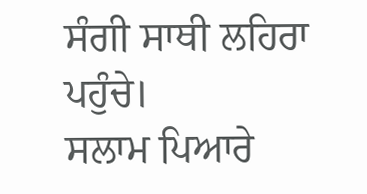ਸੰਗੀ ਸਾਥੀ ਲਹਿਰਾ ਪਹੁੰਚੇ।
ਸਲਾਮ ਪਿਆਰੇ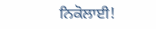ਨਿਕੋਲਾਈ!